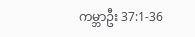ကမ္ဘာဦး 37:1-36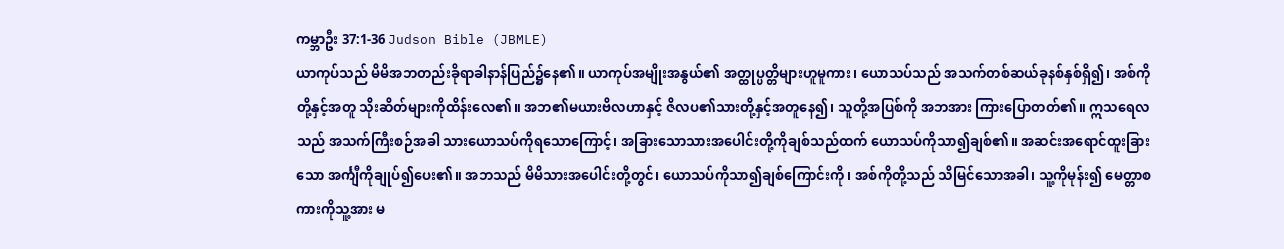ကမ္ဘာဦး 37:1-36 Judson Bible (JBMLE)
ယာကုပ်သည် မိမိအဘတည်းခိုရာခါနာန်ပြည်၌နေ၏။ ယာကုပ်အမျိုးအနွယ်၏ အတ္ထုပ္ပတ္တိများဟူမူကား၊ ယောသပ်သည် အသက်တစ်ဆယ်ခုနစ်နှစ်ရှိ၍၊ အစ်ကိုတို့နှင့်အတူ သိုးဆိတ်များကိုထိန်းလေ၏။ အဘ၏မယားဗိလဟာနှင့် ဇိလပ၏သားတို့နှင့်အတူနေ၍၊ သူတို့အပြစ်ကို အဘအား ကြားပြောတတ်၏။ ဣသရေလသည် အသက်ကြီးစဉ်အခါ သားယောသပ်ကိုရသောကြောင့်၊ အခြားသောသားအပေါင်းတို့ကိုချစ်သည်ထက် ယောသပ်ကိုသာ၍ချစ်၏။ အဆင်းအရောင်ထူးခြားသော အင်္ကျီကိုချုပ်၍ပေး၏။ အဘသည် မိမိသားအပေါင်းတို့တွင်၊ ယောသပ်ကိုသာ၍ချစ်ကြောင်းကို၊ အစ်ကိုတို့သည် သိမြင်သောအခါ၊ သူ့ကိုမုန်း၍ မေတ္တာစကားကိုသူ့အား မ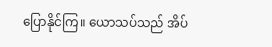ပြောနိုင်ကြ။ ယောသပ်သည် အိပ်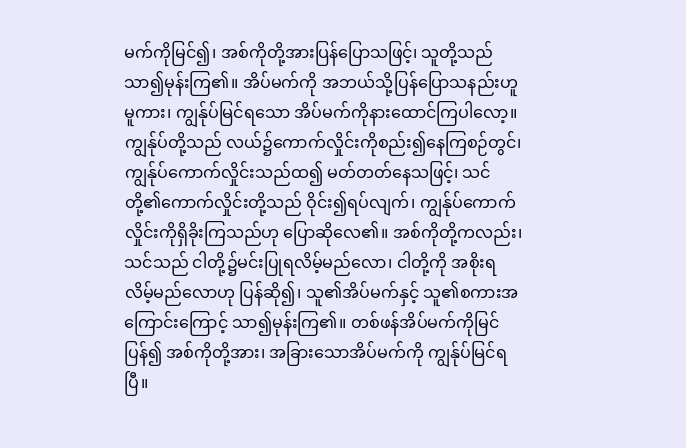မက်ကိုမြင်၍၊ အစ်ကိုတို့အားပြန်ပြောသဖြင့်၊ သူတို့သည် သာ၍မုန်းကြ၏။ အိပ်မက်ကို အဘယ်သို့ပြန်ပြောသနည်းဟူမူကား၊ ကျွန်ုပ်မြင်ရသော အိပ်မက်ကိုနားထောင်ကြပါလော့။ ကျွန်ုပ်တို့သည် လယ်၌ကောက်လှိုင်းကိုစည်း၍နေကြစဉ်တွင်၊ ကျွန်ုပ်ကောက်လှိုင်းသည်ထ၍ မတ်တတ်နေသဖြင့်၊ သင်တို့၏ကောက်လှိုင်းတို့သည် ဝိုင်း၍ရပ်လျက်၊ ကျွန်ုပ်ကောက်လှိုင်းကိုရှိခိုးကြသည်ဟု ပြောဆိုလေ၏။ အစ်ကိုတို့ကလည်း၊ သင်သည် ငါတို့၌မင်းပြုရလိမ့်မည်လော၊ ငါတို့ကို အစိုးရလိမ့်မည်လောဟု ပြန်ဆို၍၊ သူ၏အိပ်မက်နှင့် သူ၏စကားအကြောင်းကြောင့် သာ၍မုန်းကြ၏။ တစ်ဖန်အိပ်မက်ကိုမြင်ပြန်၍ အစ်ကိုတို့အား၊ အခြားသောအိပ်မက်ကို ကျွန်ုပ်မြင်ရပြီ။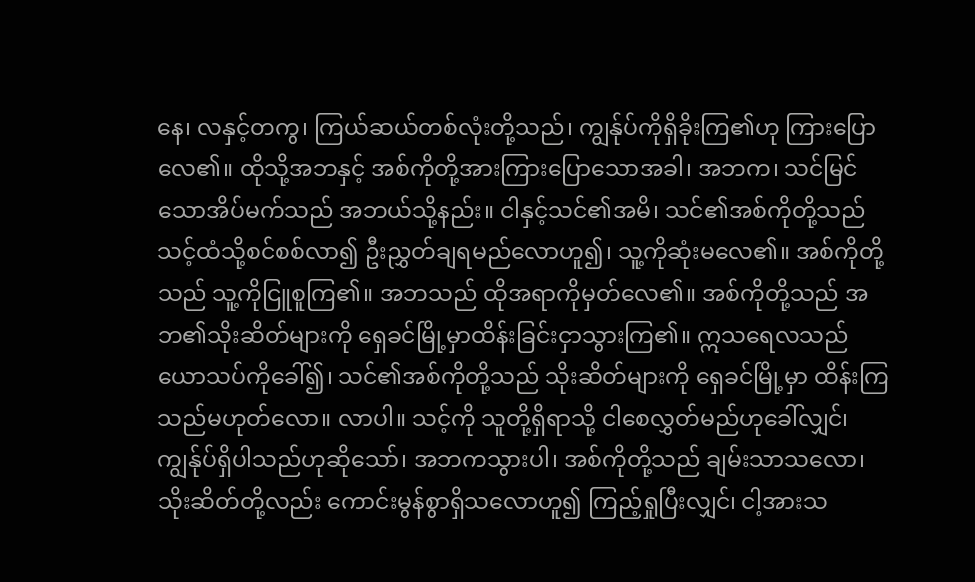နေ၊ လနှင့်တကွ၊ ကြယ်ဆယ်တစ်လုံးတို့သည်၊ ကျွန်ုပ်ကိုရှိခိုးကြ၏ဟု ကြားပြောလေ၏။ ထိုသို့အဘနှင့် အစ်ကိုတို့အားကြားပြောသောအခါ၊ အဘက၊ သင်မြင်သောအိပ်မက်သည် အဘယ်သို့နည်း။ ငါနှင့်သင်၏အမိ၊ သင်၏အစ်ကိုတို့သည် သင့်ထံသို့စင်စစ်လာ၍ ဦးညွှတ်ချရမည်လောဟူ၍၊ သူ့ကိုဆုံးမလေ၏။ အစ်ကိုတို့သည် သူ့ကိုငြူစူကြ၏။ အဘသည် ထိုအရာကိုမှတ်လေ၏။ အစ်ကိုတို့သည် အဘ၏သိုးဆိတ်များကို ရှေခင်မြို့မှာထိန်းခြင်းငှာသွားကြ၏။ ဣသရေလသည်ယောသပ်ကိုခေါ်၍၊ သင်၏အစ်ကိုတို့သည် သိုးဆိတ်များကို ရှေခင်မြို့မှာ ထိန်းကြသည်မဟုတ်လော။ လာပါ။ သင့်ကို သူတို့ရှိရာသို့ ငါစေလွှတ်မည်ဟုခေါ်လျှင်၊ ကျွန်ုပ်ရှိပါသည်ဟုဆိုသော်၊ အဘကသွားပါ၊ အစ်ကိုတို့သည် ချမ်းသာသလော၊ သိုးဆိတ်တို့လည်း ကောင်းမွန်စွာရှိသလောဟူ၍ ကြည့်ရှုပြီးလျှင်၊ ငါ့အားသ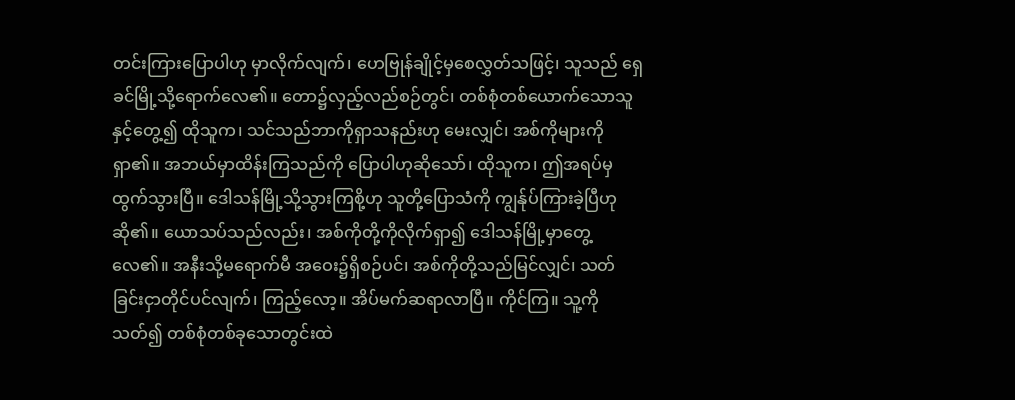တင်းကြားပြောပါဟု မှာလိုက်လျက်၊ ဟေဗြုန်ချိုင့်မှစေလွှတ်သဖြင့်၊ သူသည် ရှေခင်မြို့သို့ရောက်လေ၏။ တော၌လှည့်လည်စဉ်တွင်၊ တစ်စုံတစ်ယောက်သောသူနှင့်တွေ့၍ ထိုသူက၊ သင်သည်ဘာကိုရှာသနည်းဟု မေးလျှင်၊ အစ်ကိုများကိုရှာ၏။ အဘယ်မှာထိန်းကြသည်ကို ပြောပါဟုဆိုသော်၊ ထိုသူက၊ ဤအရပ်မှထွက်သွားပြီ။ ဒေါသန်မြို့သို့သွားကြစို့ဟု သူတို့ပြောသံကို ကျွန်ုပ်ကြားခဲ့ပြီဟုဆို၏။ ယောသပ်သည်လည်း၊ အစ်ကိုတို့ကိုလိုက်ရှာ၍ ဒေါသန်မြို့မှာတွေ့လေ၏။ အနီးသို့မရောက်မီ အဝေး၌ရှိစဉ်ပင်၊ အစ်ကိုတို့သည်မြင်လျှင်၊ သတ်ခြင်းငှာတိုင်ပင်လျက်၊ ကြည့်လော့။ အိပ်မက်ဆရာလာပြီ။ ကိုင်ကြ။ သူ့ကိုသတ်၍ တစ်စုံတစ်ခုသောတွင်းထဲ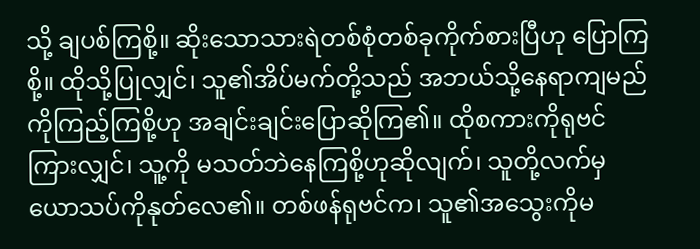သို့ ချပစ်ကြစို့။ ဆိုးသောသားရဲတစ်စုံတစ်ခုကိုက်စားပြီဟု ပြောကြစို့။ ထိုသို့ပြုလျှင်၊ သူ၏အိပ်မက်တို့သည် အဘယ်သို့နေရာကျမည်ကိုကြည့်ကြစို့ဟု အချင်းချင်းပြောဆိုကြ၏။ ထိုစကားကိုရုဗင်ကြားလျှင်၊ သူ့ကို မသတ်ဘဲနေကြစို့ဟုဆိုလျက်၊ သူတို့လက်မှ ယောသပ်ကိုနုတ်လေ၏။ တစ်ဖန်ရုဗင်က၊ သူ၏အသွေးကိုမ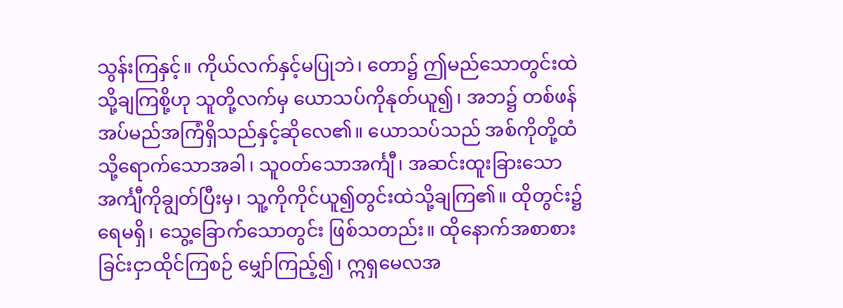သွန်းကြနှင့်။ ကိုယ်လက်နှင့်မပြုဘဲ၊ တော၌ ဤမည်သောတွင်းထဲသို့ချကြစို့ဟု သူတို့လက်မှ ယောသပ်ကိုနုတ်ယူ၍၊ အဘ၌ တစ်ဖန် အပ်မည်အကြံရှိသည်နှင့်ဆိုလေ၏။ ယောသပ်သည် အစ်ကိုတို့ထံသို့ရောက်သောအခါ၊ သူဝတ်သောအင်္ကျီ၊ အဆင်းထူးခြားသောအင်္ကျီကိုချွတ်ပြီးမှ၊ သူ့ကိုကိုင်ယူ၍တွင်းထဲသို့ချကြ၏။ ထိုတွင်း၌ရေမရှိ၊ သွေ့ခြောက်သောတွင်း ဖြစ်သတည်း။ ထိုနောက်အစာစားခြင်းငှာထိုင်ကြစဉ် မျှော်ကြည့်၍၊ ဣရှမေလအ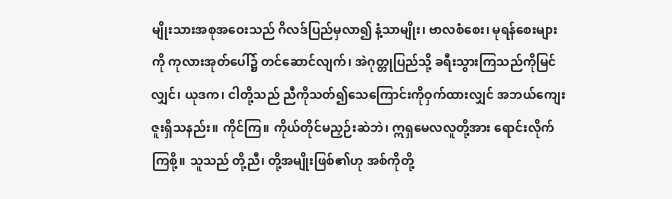မျိုးသားအစုအဝေးသည် ဂိလဒ်ပြည်မှလာ၍ နံ့သာမျိုး၊ ဗာလစံစေး၊ မုရန်စေးများကို ကုလားအုတ်ပေါ်၌ တင်ဆောင်လျက်၊ အဲဂုတ္တုပြည်သို့ ခရီးသွားကြသည်ကိုမြင်လျှင်၊ ယုဒက၊ ငါတို့သည် ညီကိုသတ်၍သေကြောင်းကိုဝှက်ထားလျှင် အဘယ်ကျေးဇူးရှိသနည်း။ ကိုင်ကြ။ ကိုယ်တိုင်မညှဉ်းဆဲဘဲ၊ ဣရှမေလလူတို့အား ရောင်းလိုက်ကြစို့။ သူသည် တို့ညီ၊ တို့အမျိုးဖြစ်၏ဟု အစ်ကိုတို့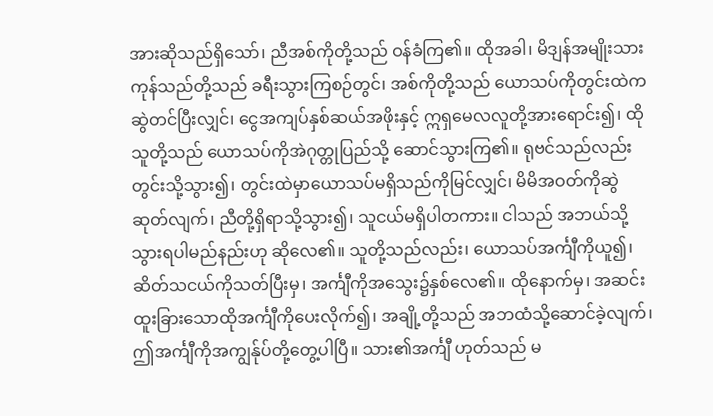အားဆိုသည်ရှိသော်၊ ညီအစ်ကိုတို့သည် ဝန်ခံကြ၏။ ထိုအခါ၊ မိဒျန်အမျိုးသားကုန်သည်တို့သည် ခရီးသွားကြစဉ်တွင်၊ အစ်ကိုတို့သည် ယောသပ်ကိုတွင်းထဲကဆွဲတင်ပြီးလျှင်၊ ငွေအကျပ်နှစ်ဆယ်အဖိုးနှင့် ဣရှမေလလူတို့အားရောင်း၍၊ ထိုသူတို့သည် ယောသပ်ကိုအဲဂုတ္တုပြည်သို့ ဆောင်သွားကြ၏။ ရုဗင်သည်လည်း တွင်းသို့သွား၍၊ တွင်းထဲမှာယောသပ်မရှိသည်ကိုမြင်လျှင်၊ မိမိအဝတ်ကိုဆွဲဆုတ်လျက်၊ ညီတို့ရှိရာသို့သွား၍၊ သူငယ်မရှိပါတကား။ ငါသည် အဘယ်သို့သွားရပါမည်နည်းဟု ဆိုလေ၏။ သူတို့သည်လည်း၊ ယောသပ်အင်္ကျီကိုယူ၍၊ ဆိတ်သငယ်ကိုသတ်ပြီးမှ၊ အင်္ကျီကိုအသွေး၌နှစ်လေ၏။ ထိုနောက်မှ၊ အဆင်းထူးခြားသောထိုအင်္ကျီကိုပေးလိုက်၍၊ အချို့တို့သည် အဘထံသို့ဆောင်ခဲ့လျက်၊ ဤအင်္ကျီကိုအကျွန်ုပ်တို့တွေ့ပါပြီ။ သား၏အင်္ကျီ ဟုတ်သည် မ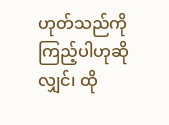ဟုတ်သည်ကိုကြည့်ပါဟုဆိုလျှင်၊ ထို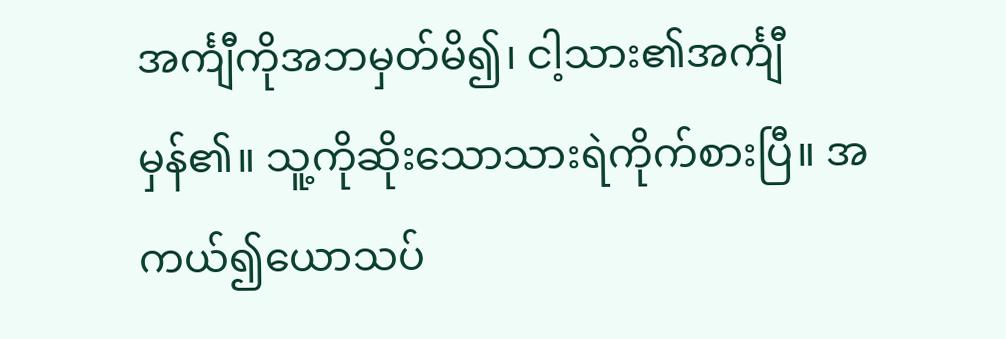အင်္ကျီကိုအဘမှတ်မိ၍၊ ငါ့သား၏အင်္ကျီမှန်၏။ သူ့ကိုဆိုးသောသားရဲကိုက်စားပြီ။ အကယ်၍ယောသပ်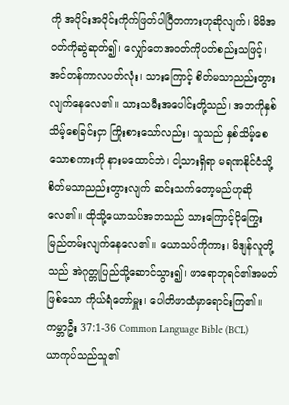ကို အပိုင်းအပိုင်းကိုက်ဖြတ်ပါပြီတကားဟုဆိုလျက်၊ မိမိအဝတ်ကိုဆွဲဆုတ်၍၊ လျှော်တေအဝတ်ကိုပတ်စည်းသဖြင့်၊ အင်တန်ကာလပတ်လုံး၊ သားကြောင့် စိတ်မသာညည်းတွားလျက်နေလေ၏။ သားသမီးအပေါင်းတို့သည်၊ အဘကိုနှစ်သိမ့်စေခြင်းငှာ ကြိုးစားသော်လည်း၊ သူသည် နှစ်သိမ့်စေသောစကားကို နားမထောင်ဘဲ၊ ငါ့သားရှိရာ မရဏနိုင်ငံသို့ စိတ်မသာညည်းတွားလျက် ဆင်းသက်တော့မည်ဟုဆိုလေ၏။ ထိုသို့ယောသပ်အဘသည် သားကြောင့်ငိုကြွေးမြည်တမ်းလျက်နေလေ၏။ ယောသပ်ကိုကား၊ မိဒျန်လူတို့သည် အဲဂုတ္တုပြည်သို့ဆောင်သွား၍၊ ဖာရောဘုရင်၏အမတ်ဖြစ်သော ကိုယ်ရံတော်မှူး၊ ပေါတိဖာထံမှာရောင်းကြ၏။
ကမ္ဘာဦး 37:1-36 Common Language Bible (BCL)
ယာကုပ်သည်သူ၏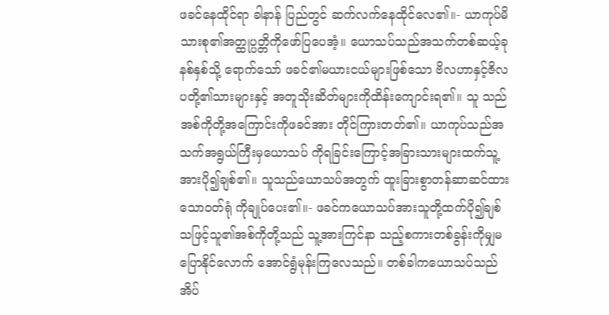ဖခင်နေထိုင်ရာ ခါနာန် ပြည်တွင် ဆက်လက်နေထိုင်လေ၏။- ယာကုပ်မိသားစု၏အတ္ထုပ္ပတ္တိကိုဖော်ပြပေအံ့။ ယောသပ်သည်အသက်တစ်ဆယ့်ခုနစ်နှစ်သို့ ရောက်သော် ဖခင်၏မယားငယ်များဖြစ်သော ဗိလဟာနှင့်ဇိလပတို့၏သားများနှင့် အတူသိုးဆိတ်များကိုထိန်းကျောင်းရ၏။ သူ သည်အစ်ကိုတို့အကြောင်းကိုဖခင်အား တိုင်ကြားတတ်၏။ ယာကုပ်သည်အသက်အရွယ်ကြီးမှယောသပ် ကိုရခြင်းကြောင့်အခြားသားများထက်သူ့ အားပို၍ချစ်၏။ သူသည်ယောသပ်အတွက် ထူးခြားစွာတန်ဆာဆင်ထားသောဝတ်ရုံ ကိုချုပ်ပေး၏။- ဖခင်ကယောသပ်အားသူတို့ထက်ပို၍ချစ် သဖြင့်သူ၏အစ်ကိုတို့သည် သူ့အားကြင်နာ သည့်စကားတစ်ခွန်းကိုမျှမပြောနိုင်လောက် အောင်ရွံမုန်းကြလေသည်။ တစ်ခါကယောသပ်သည် အိပ်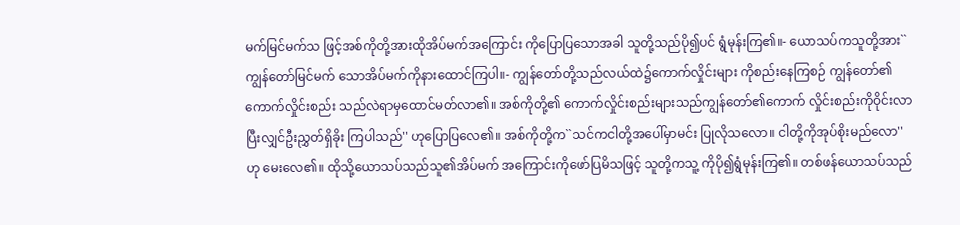မက်မြင်မက်သ ဖြင့်အစ်ကိုတို့အားထိုအိပ်မက်အကြောင်း ကိုပြောပြသောအခါ သူတို့သည်ပို၍ပင် ရွံမုန်းကြ၏။- ယောသပ်ကသူတို့အား``ကျွန်တော်မြင်မက် သောအိပ်မက်ကိုနားထောင်ကြပါ။- ကျွန်တော်တို့သည်လယ်ထဲ၌ကောက်လှိုင်းများ ကိုစည်းနေကြစဉ် ကျွန်တော်၏ကောက်လှိုင်းစည်း သည်လဲရာမှထောင်မတ်လာ၏။ အစ်ကိုတို့၏ ကောက်လှိုင်းစည်းများသည်ကျွန်တော်၏ကောက် လှိုင်းစည်းကိုဝိုင်းလာပြီးလျှင်ဦးညွှတ်ရှိခိုး ကြပါသည်'' ဟုပြောပြလေ၏။ အစ်ကိုတို့က``သင်ကငါတို့အပေါ်မှာမင်း ပြုလိုသလော။ ငါတို့ကိုအုပ်စိုးမည်လော''ဟု မေးလေ၏။ ထိုသို့ယောသပ်သည်သူ၏အိပ်မက် အကြောင်းကိုဖော်ပြမိသဖြင့် သူတို့ကသူ့ ကိုပို၍ရွံမုန်းကြ၏။ တစ်ဖန်ယောသပ်သည်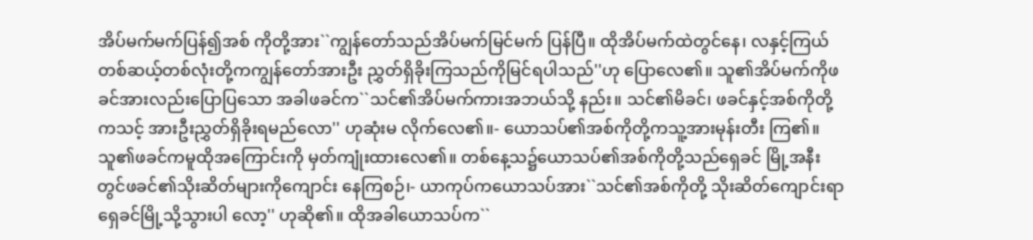အိပ်မက်မက်ပြန်၍အစ် ကိုတို့အား``ကျွန်တော်သည်အိပ်မက်မြင်မက် ပြန်ပြီ။ ထိုအိပ်မက်ထဲတွင်နေ၊ လနှင့်ကြယ် တစ်ဆယ့်တစ်လုံးတို့ကကျွန်တော်အားဦး ညွှတ်ရှိခိုးကြသည်ကိုမြင်ရပါသည်''ဟု ပြောလေ၏။ သူ၏အိပ်မက်ကိုဖခင်အားလည်းပြောပြသော အခါဖခင်က``သင်၏အိပ်မက်ကားအဘယ်သို့ နည်း။ သင်၏မိခင်၊ ဖခင်နှင့်အစ်ကိုတို့ကသင့် အားဦးညွှတ်ရှိခိုးရမည်လော'' ဟုဆုံးမ လိုက်လေ၏။- ယောသပ်၏အစ်ကိုတို့ကသူ့အားမုန်းတီး ကြ၏။ သူ၏ဖခင်ကမူထိုအကြောင်းကို မှတ်ကျုံးထားလေ၏။ တစ်နေ့သ၌ယောသပ်၏အစ်ကိုတို့သည်ရှေခင် မြို့အနီးတွင်ဖခင်၏သိုးဆိတ်များကိုကျောင်း နေကြစဉ်၊- ယာကုပ်ကယောသပ်အား``သင်၏အစ်ကိုတို့ သိုးဆိတ်ကျောင်းရာရှေခင်မြို့သို့သွားပါ လော့'' ဟုဆို၏။ ထိုအခါယောသပ်က``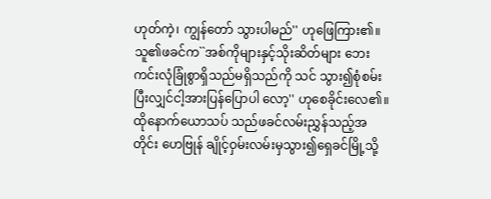ဟုတ်ကဲ့၊ ကျွန်တော် သွားပါမည်'' ဟုဖြေကြား၏။ သူ၏ဖခင်က``အစ်ကိုများနှင့်သိုးဆိတ်များ ဘေးကင်းလုံခြုံစွာရှိသည်မရှိသည်ကို သင် သွား၍စုံစမ်းပြီးလျှင်ငါ့အားပြန်ပြောပါ လော့'' ဟုစေခိုင်းလေ၏။ ထိုနောက်ယောသပ် သည်ဖခင်လမ်းညွှန်သည့်အတိုင်း ဟေဗြုန် ချိုင့်ဝှမ်းလမ်းမှသွား၍ရှေခင်မြို့သို့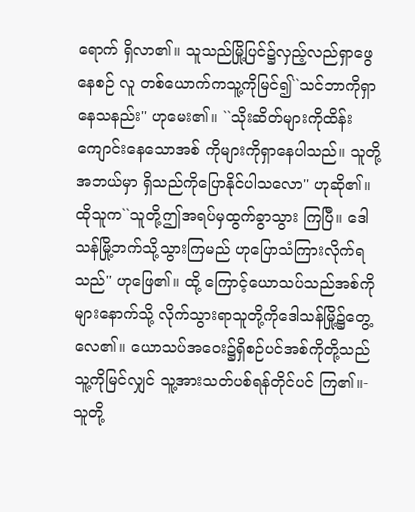ရောက် ရှိလာ၏။ သူသည်မြို့ပြင်၌လှည့်လည်ရှာဖွေနေစဉ် လူ တစ်ယောက်ကသူ့ကိုမြင်၍``သင်ဘာကိုရှာ နေသနည်း'' ဟုမေး၏။ ``သိုးဆိတ်များကိုထိန်းကျောင်းနေသောအစ် ကိုများကိုရှာနေပါသည်။ သူတို့အဘယ်မှာ ရှိသည်ကိုပြောနိုင်ပါသလော'' ဟုဆို၏။ ထိုသူက``သူတို့ဤအရပ်မှထွက်ခွာသွား ကြပြီ။ ဒေါသန်မြို့ဘက်သို့သွားကြမည် ဟုပြောသံကြားလိုက်ရသည်'' ဟုဖြေ၏။ ထို့ ကြောင့်ယောသပ်သည်အစ်ကိုများနောက်သို့ လိုက်သွားရာသူတို့ကိုဒေါသန်မြို့၌တွေ့ လေ၏။ ယောသပ်အဝေး၌ရှိစဉ်ပင်အစ်ကိုတို့သည် သူ့ကိုမြင်လျှင် သူ့အားသတ်ပစ်ရန်တိုင်ပင် ကြ၏။- သူတို့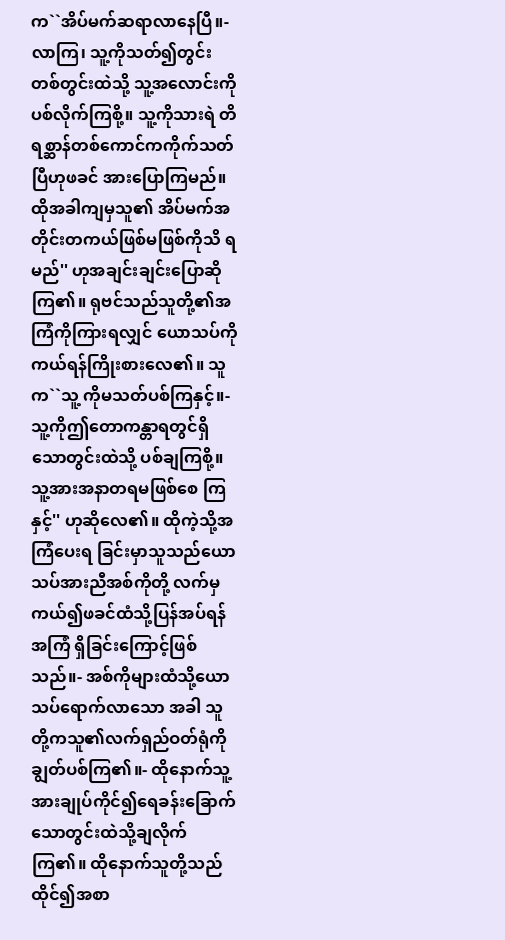က``အိပ်မက်ဆရာလာနေပြီ။- လာကြ၊ သူ့ကိုသတ်၍တွင်းတစ်တွင်းထဲသို့ သူ့အလောင်းကိုပစ်လိုက်ကြစို့။ သူ့ကိုသားရဲ တိရစ္ဆာန်တစ်ကောင်ကကိုက်သတ်ပြီဟုဖခင် အားပြောကြမည်။ ထိုအခါကျမှသူ၏ အိပ်မက်အတိုင်းတကယ်ဖြစ်မဖြစ်ကိုသိ ရမည်'' ဟုအချင်းချင်းပြောဆိုကြ၏။ ရုဗင်သည်သူတို့၏အကြံကိုကြားရလျှင် ယောသပ်ကိုကယ်ရန်ကြိုးစားလေ၏။ သူက``သူ့ ကိုမသတ်ပစ်ကြနှင့်။- သူ့ကိုဤတောကန္တာရတွင်ရှိသောတွင်းထဲသို့ ပစ်ချကြစို့။ သူ့အားအနာတရမဖြစ်စေ ကြနှင့်'' ဟုဆိုလေ၏။ ထိုကဲ့သို့အကြံပေးရ ခြင်းမှာသူသည်ယောသပ်အားညီအစ်ကိုတို့ လက်မှကယ်၍ဖခင်ထံသို့ပြန်အပ်ရန်အကြံ ရှိခြင်းကြောင့်ဖြစ်သည်။- အစ်ကိုများထံသို့ယောသပ်ရောက်လာသော အခါ သူတို့ကသူ၏လက်ရှည်ဝတ်ရုံကို ချွတ်ပစ်ကြ၏။- ထိုနောက်သူ့အားချုပ်ကိုင်၍ရေခန်းခြောက် သောတွင်းထဲသို့ချလိုက်ကြ၏။ ထိုနောက်သူတို့သည်ထိုင်၍အစာ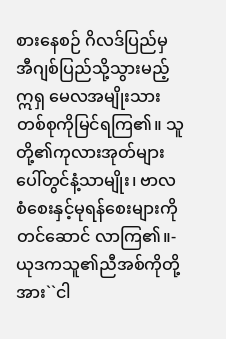စားနေစဉ် ဂိလဒ်ပြည်မှ အီဂျစ်ပြည်သို့သွားမည့်ဣရှ မေလအမျိုးသားတစ်စုကိုမြင်ရကြ၏။ သူတို့၏ကုလားအုတ်များပေါ်တွင်နံ့သာမျိုး၊ ဗာလစံစေးနှင့်မုရန်စေးများကိုတင်ဆောင် လာကြ၏။- ယုဒကသူ၏ညီအစ်ကိုတို့အား``ငါ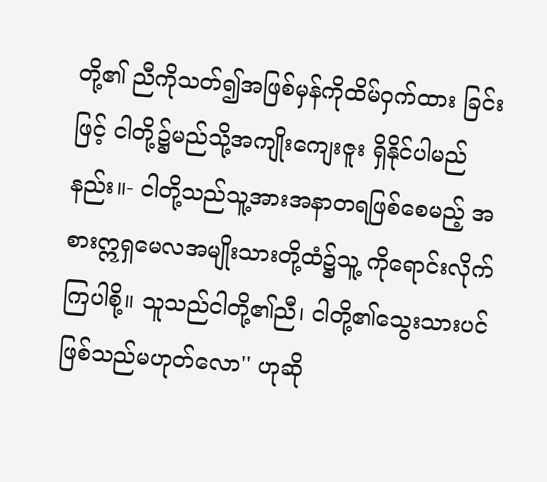တို့၏ ညီကိုသတ်၍အဖြစ်မှန်ကိုထိမ်ဝှက်ထား ခြင်းဖြင့် ငါတို့၌မည်သို့အကျိုးကျေးဇူး ရှိနိုင်ပါမည်နည်း။- ငါတို့သည်သူ့အားအနာတရဖြစ်စေမည့် အစားဣရှမေလအမျိုးသားတို့ထံ၌သူ့ ကိုရောင်းလိုက်ကြပါစို့။ သူသည်ငါတို့၏ညီ၊ ငါတို့၏သွေးသားပင်ဖြစ်သည်မဟုတ်လော'' ဟုဆို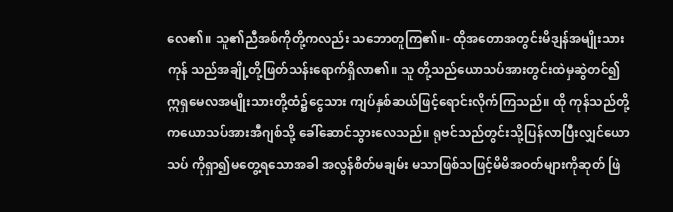လေ၏။ သူ၏ညီအစ်ကိုတို့ကလည်း သဘောတူကြ၏။- ထိုအတောအတွင်းမိဒျန်အမျိုးသားကုန် သည်အချို့တို့ဖြတ်သန်းရောက်ရှိလာ၏။ သူ တို့သည်ယောသပ်အားတွင်းထဲမှဆွဲတင်၍ ဣရှမေလအမျိုးသားတို့ထံ၌ငွေသား ကျပ်နှစ်ဆယ်ဖြင့်ရောင်းလိုက်ကြသည်။ ထို ကုန်သည်တို့ကယောသပ်အားအီဂျစ်သို့ ခေါ်ဆောင်သွားလေသည်။ ရုဗင်သည်တွင်းသို့ပြန်လာပြီးလျှင်ယောသပ် ကိုရှာ၍မတွေ့ရသောအခါ အလွန်စိတ်မချမ်း မသာဖြစ်သဖြင့်မိမိအဝတ်များကိုဆုတ် ဖြဲ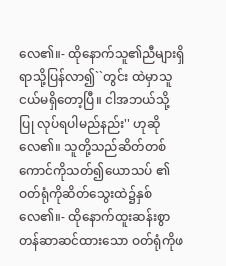လေ၏။- ထိုနောက်သူ၏ညီများရှိရာသို့ပြန်လာ၍``တွင်း ထဲမှာသူငယ်မရှိတော့ပြီ။ ငါအဘယ်သို့ပြု လုပ်ရပါမည်နည်း'' ဟုဆိုလေ၏။ သူတို့သည်ဆိတ်တစ်ကောင်ကိုသတ်၍ယောသပ် ၏ဝတ်ရုံကိုဆိတ်သွေးထဲ၌နှစ်လေ၏။- ထိုနောက်ထူးဆန်းစွာတန်ဆာဆင်ထားသော ဝတ်ရုံကိုဖ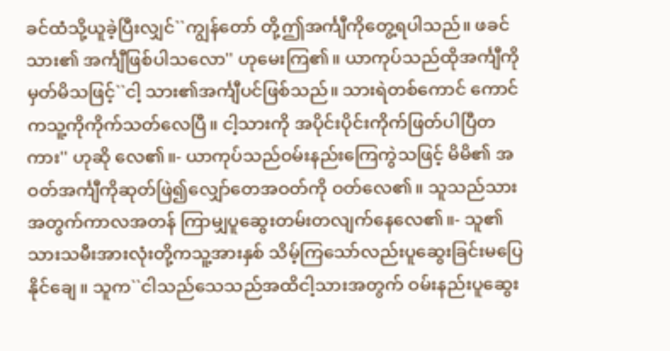ခင်ထံသို့ယူခဲ့ပြီးလျှင်``ကျွန်တော် တို့ဤအင်္ကျီကိုတွေ့ရပါသည်။ ဖခင်သား၏ အင်္ကျီဖြစ်ပါသလော'' ဟုမေးကြ၏။ ယာကုပ်သည်ထိုအင်္ကျီကိုမှတ်မိသဖြင့်``ငါ့ သား၏အင်္ကျီပင်ဖြစ်သည်။ သားရဲတစ်ကောင် ကောင်ကသူ့ကိုကိုက်သတ်လေပြီ။ ငါ့သားကို အပိုင်းပိုင်းကိုက်ဖြတ်ပါပြီတကား'' ဟုဆို လေ၏။- ယာကုပ်သည်ဝမ်းနည်းကြေကွဲသဖြင့် မိမိ၏ အဝတ်အင်္ကျီကိုဆုတ်ဖြဲ၍လျှော်တေအဝတ်ကို ဝတ်လေ၏။ သူသည်သားအတွက်ကာလအတန် ကြာမျှပူဆွေးတမ်းတလျက်နေလေ၏။- သူ၏သားသမီးအားလုံးတို့ကသူ့အားနှစ် သိမ့်ကြသော်လည်းပူဆွေးခြင်းမပြေနိုင်ချေ။ သူက``ငါသည်သေသည်အထိငါ့သားအတွက် ဝမ်းနည်းပူဆွေး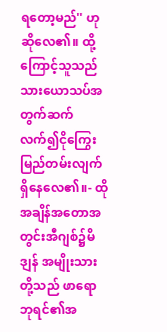ရတော့မည်'' ဟုဆိုလေ၏။ ထို့ ကြောင့်သူသည်သားယောသပ်အတွက်ဆက် လက်၍ငိုကြွေးမြည်တမ်းလျက်ရှိနေလေ၏။- ထိုအချိန်အတောအတွင်းအီဂျစ်၌မိဒျန် အမျိုးသားတို့သည် ဖာရောဘုရင်၏အ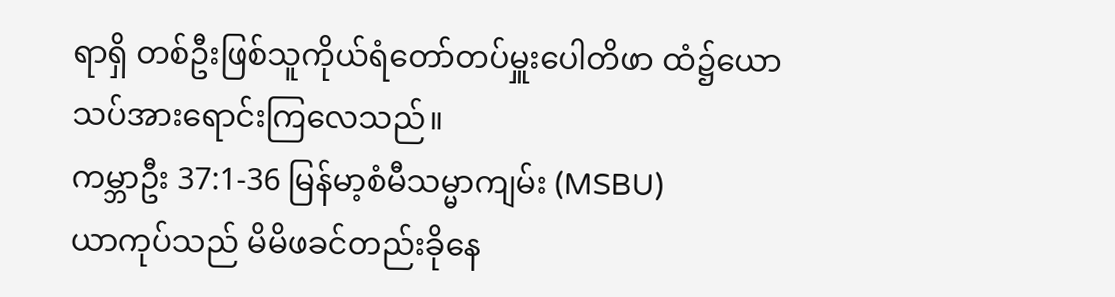ရာရှိ တစ်ဦးဖြစ်သူကိုယ်ရံတော်တပ်မှူးပေါတိဖာ ထံ၌ယောသပ်အားရောင်းကြလေသည်။
ကမ္ဘာဦး 37:1-36 မြန်မာ့စံမီသမ္မာကျမ်း (MSBU)
ယာကုပ်သည် မိမိဖခင်တည်းခိုနေ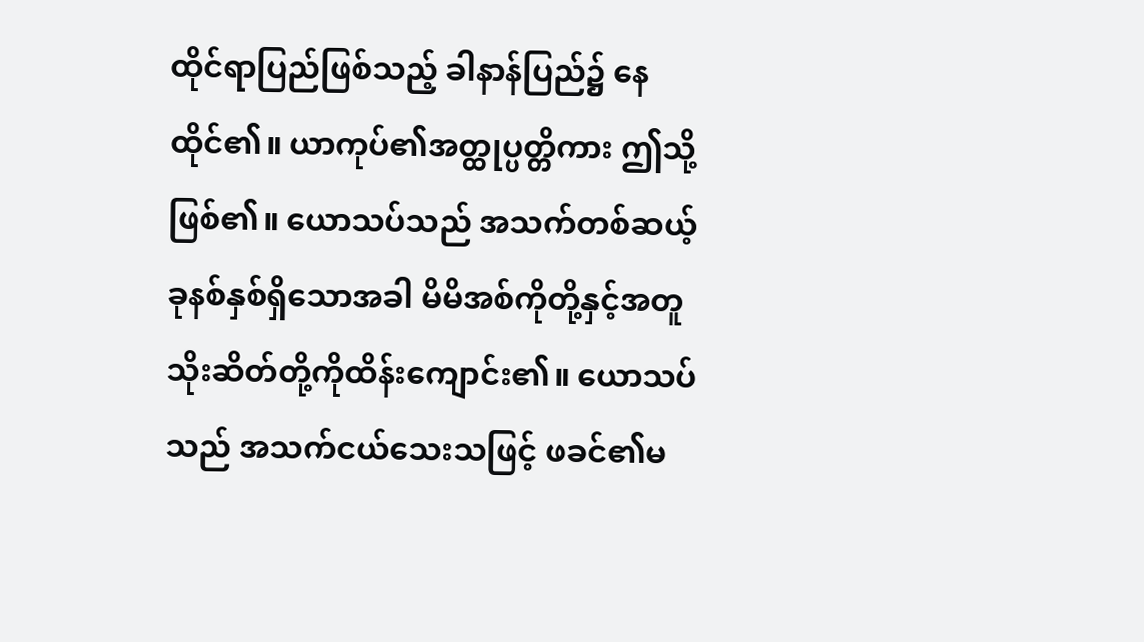ထိုင်ရာပြည်ဖြစ်သည့် ခါနာန်ပြည်၌ နေထိုင်၏။ ယာကုပ်၏အတ္ထုပ္ပတ္တိကား ဤသို့ဖြစ်၏။ ယောသပ်သည် အသက်တစ်ဆယ့်ခုနစ်နှစ်ရှိသောအခါ မိမိအစ်ကိုတို့နှင့်အတူ သိုးဆိတ်တို့ကိုထိန်းကျောင်း၏။ ယောသပ်သည် အသက်ငယ်သေးသဖြင့် ဖခင်၏မ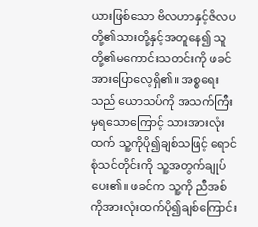ယားဖြစ်သော ဗိလဟာနှင့်ဇိလပတို့၏သားတို့နှင့်အတူနေ၍ သူတို့၏မကောင်းသတင်းကို ဖခင်အားပြောလေ့ရှိ၏။ အစ္စရေးသည် ယောသပ်ကို အသက်ကြီးမှရသောကြောင့် သားအားလုံးထက် သူ့ကိုပို၍ချစ်သဖြင့် ရောင်စုံသင်တိုင်းကို သူ့အတွက်ချုပ်ပေး၏။ ဖခင်က သူ့ကို ညီအစ်ကိုအားလုံးထက်ပို၍ချစ်ကြောင်း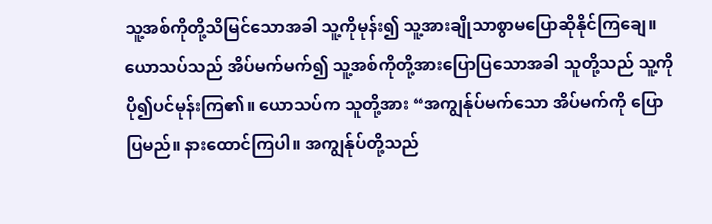သူ့အစ်ကိုတို့သိမြင်သောအခါ သူ့ကိုမုန်း၍ သူ့အားချိုသာစွာမပြောဆိုနိုင်ကြချေ။ ယောသပ်သည် အိပ်မက်မက်၍ သူ့အစ်ကိုတို့အားပြောပြသောအခါ သူတို့သည် သူ့ကိုပို၍ပင်မုန်းကြ၏။ ယောသပ်က သူတို့အား “အကျွန်ုပ်မက်သော အိပ်မက်ကို ပြောပြမည်။ နားထောင်ကြပါ။ အကျွန်ုပ်တို့သည်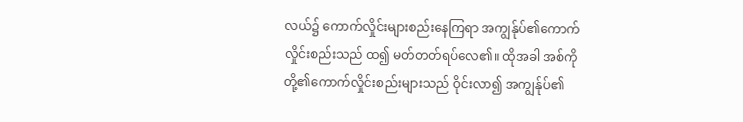လယ်၌ ကောက်လှိုင်းများစည်းနေကြရာ အကျွန်ုပ်၏ကောက်လှိုင်းစည်းသည် ထ၍ မတ်တတ်ရပ်လေ၏။ ထိုအခါ အစ်ကိုတို့၏ကောက်လှိုင်းစည်းများသည် ဝိုင်းလာ၍ အကျွန်ုပ်၏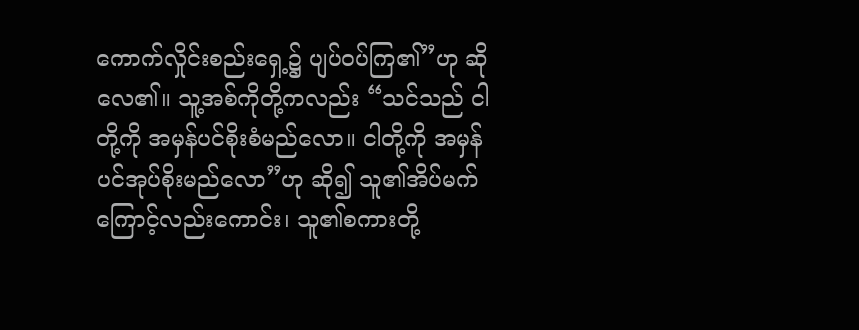ကောက်လှိုင်းစည်းရှေ့၌ ပျပ်ဝပ်ကြ၏”ဟု ဆိုလေ၏။ သူ့အစ်ကိုတို့ကလည်း “သင်သည် ငါတို့ကို အမှန်ပင်စိုးစံမည်လော။ ငါတို့ကို အမှန်ပင်အုပ်စိုးမည်လော”ဟု ဆို၍ သူ၏အိပ်မက်ကြောင့်လည်းကောင်း၊ သူ၏စကားတို့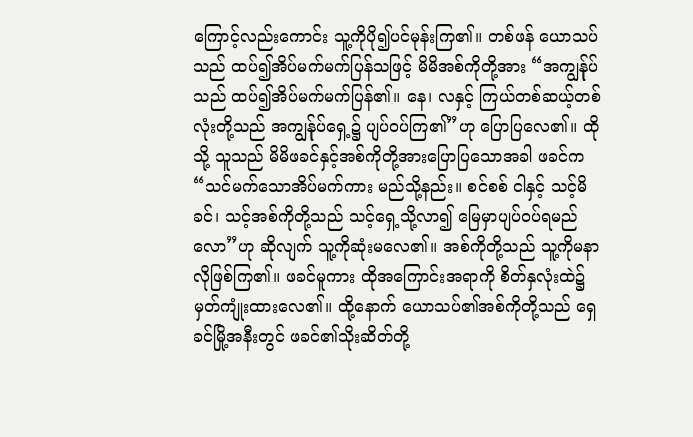ကြောင့်လည်းကောင်း သူ့ကိုပို၍ပင်မုန်းကြ၏။ တစ်ဖန် ယောသပ်သည် ထပ်၍အိပ်မက်မက်ပြန်သဖြင့် မိမိအစ်ကိုတို့အား “အကျွန်ုပ်သည် ထပ်၍အိပ်မက်မက်ပြန်၏။ နေ၊ လနှင့် ကြယ်တစ်ဆယ့်တစ်လုံးတို့သည် အကျွန်ုပ်ရှေ့၌ ပျပ်ဝပ်ကြ၏”ဟု ပြောပြလေ၏။ ထိုသို့ သူသည် မိမိဖခင်နှင့်အစ်ကိုတို့အားပြောပြသောအခါ ဖခင်က “သင်မက်သောအိပ်မက်ကား မည်သို့နည်း။ စင်စစ် ငါနှင့် သင့်မိခင်၊ သင့်အစ်ကိုတို့သည် သင့်ရှေ့သို့လာ၍ မြေမှာပျပ်ဝပ်ရမည်လော”ဟု ဆိုလျက် သူ့ကိုဆုံးမလေ၏။ အစ်ကိုတို့သည် သူ့ကိုမနာလိုဖြစ်ကြ၏။ ဖခင်မူကား ထိုအကြောင်းအရာကို စိတ်နှလုံးထဲ၌မှတ်ကျုံးထားလေ၏။ ထို့နောက် ယောသပ်၏အစ်ကိုတို့သည် ရှေခင်မြို့အနီးတွင် ဖခင်၏သိုးဆိတ်တို့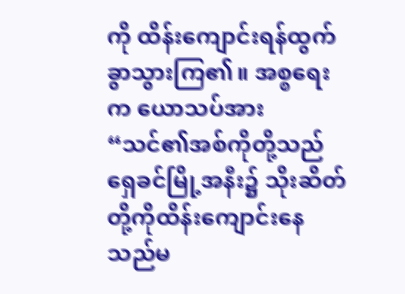ကို ထိန်းကျောင်းရန်ထွက်ခွာသွားကြ၏။ အစ္စရေးက ယောသပ်အား “သင်၏အစ်ကိုတို့သည် ရှေခင်မြို့အနီး၌ သိုးဆိတ်တို့ကိုထိန်းကျောင်းနေသည်မ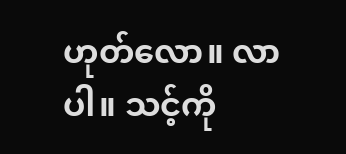ဟုတ်လော။ လာပါ။ သင့်ကို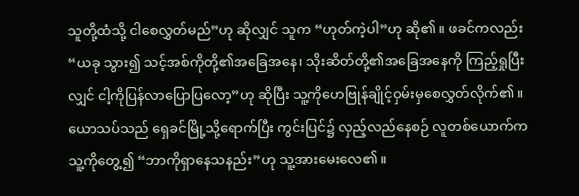သူတို့ထံသို့ ငါစေလွှတ်မည်”ဟု ဆိုလျှင် သူက “ဟုတ်ကဲ့ပါ”ဟု ဆို၏။ ဖခင်ကလည်း “ယခု သွား၍ သင့်အစ်ကိုတို့၏အခြေအနေ၊ သိုးဆိတ်တို့၏အခြေအနေကို ကြည့်ရှုပြီးလျှင် ငါ့ကိုပြန်လာပြောပြလော့”ဟု ဆိုပြီး သူ့ကိုဟေဗြုန်ချိုင့်ဝှမ်းမှစေလွှတ်လိုက်၏။ ယောသပ်သည် ရှေခင်မြို့သို့ရောက်ပြီး ကွင်းပြင်၌ လှည့်လည်နေစဉ် လူတစ်ယောက်က သူ့ကိုတွေ့၍ “ဘာကိုရှာနေသနည်း”ဟု သူ့အားမေးလေ၏။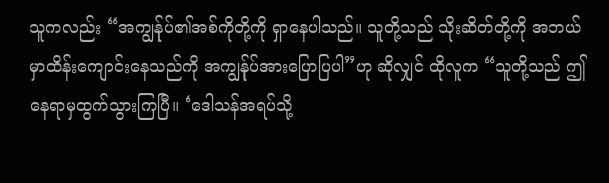သူကလည်း “အကျွန်ုပ်၏အစ်ကိုတို့ကို ရှာနေပါသည်။ သူတို့သည် သိုးဆိတ်တို့ကို အဘယ်မှာထိန်းကျောင်းနေသည်ကို အကျွန်ုပ်အားပြောပြပါ”ဟု ဆိုလျှင် ထိုလူက “သူတို့သည် ဤနေရာမှထွက်သွားကြပြီ။ ‘ဒေါသန်အရပ်သို့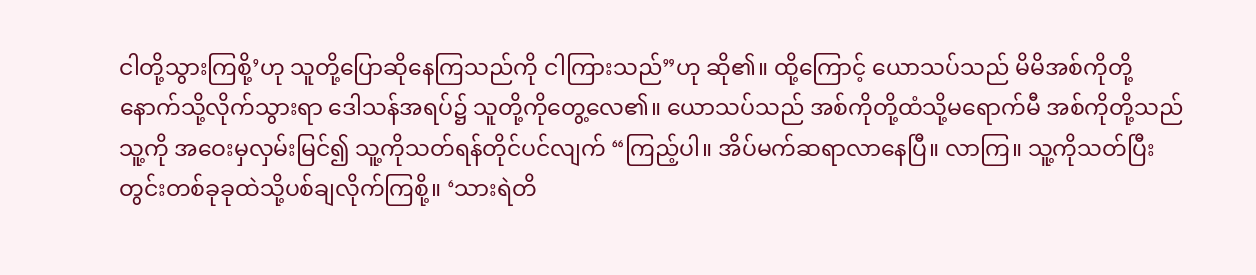ငါတို့သွားကြစို့’ဟု သူတို့ပြောဆိုနေကြသည်ကို ငါကြားသည်”ဟု ဆို၏။ ထို့ကြောင့် ယောသပ်သည် မိမိအစ်ကိုတို့နောက်သို့လိုက်သွားရာ ဒေါသန်အရပ်၌ သူတို့ကိုတွေ့လေ၏။ ယောသပ်သည် အစ်ကိုတို့ထံသို့မရောက်မီ အစ်ကိုတို့သည် သူ့ကို အဝေးမှလှမ်းမြင်၍ သူ့ကိုသတ်ရန်တိုင်ပင်လျက် “ကြည့်ပါ။ အိပ်မက်ဆရာလာနေပြီ။ လာကြ။ သူ့ကိုသတ်ပြီး တွင်းတစ်ခုခုထဲသို့ပစ်ချလိုက်ကြစို့။ ‘သားရဲတိ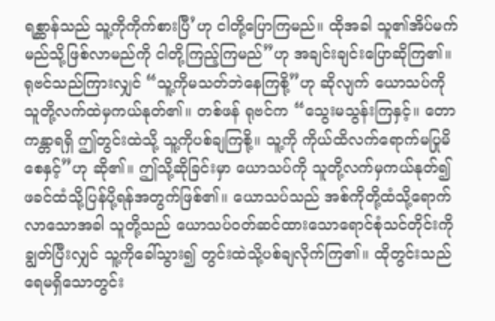ရစ္ဆာန်သည် သူ့ကိုကိုက်စားပြီ’ဟု ငါတို့ပြောကြမည်။ ထိုအခါ သူ၏အိပ်မက်မည်သို့ဖြစ်လာမည်ကို ငါတို့ကြည့်ကြမည်”ဟု အချင်းချင်းပြောဆိုကြ၏။ ရုဗင်သည်ကြားလျှင် “သူ့ကိုမသတ်ဘဲနေကြစို့”ဟု ဆိုလျက် ယောသပ်ကို သူတို့လက်ထဲမှကယ်နုတ်၏။ တစ်ဖန် ရုဗင်က “သွေးမသွန်းကြနှင့်။ တောကန္တာရရှိ ဤတွင်းထဲသို့ သူ့ကိုပစ်ချကြစို့။ သူ့ကို ကိုယ်ထိလက်ရောက်မပြုမိစေနှင့်”ဟု ဆို၏။ ဤသို့ဆိုခြင်းမှာ ယောသပ်ကို သူတို့လက်မှကယ်နုတ်၍ ဖခင်ထံသို့ပြန်ပို့ရန်အတွက်ဖြစ်၏။ ယောသပ်သည် အစ်ကိုတို့ထံသို့ရောက်လာသောအခါ သူတို့သည် ယောသပ်ဝတ်ဆင်ထားသောရောင်စုံသင်တိုင်းကို ချွတ်ပြီးလျှင် သူ့ကိုခေါ်သွား၍ တွင်းထဲသို့ပစ်ချလိုက်ကြ၏။ ထိုတွင်းသည် ရေမရှိသောတွင်း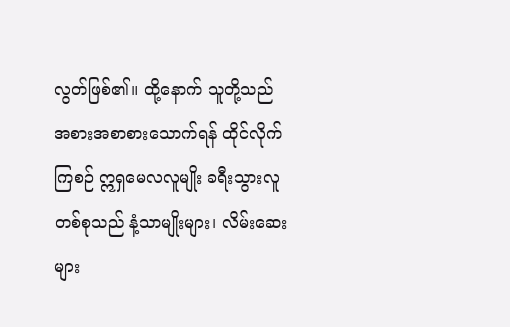လွတ်ဖြစ်၏။ ထို့နောက် သူတို့သည် အစားအစာစားသောက်ရန် ထိုင်လိုက်ကြစဉ် ဣရှမေလလူမျိုး ခရီးသွားလူတစ်စုသည် နံ့သာမျိုးများ၊ လိမ်းဆေးများ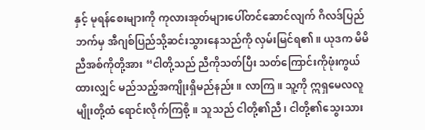နှင့် မုရန်စေးများကို ကုလားအုတ်များပေါ်တင်ဆောင်လျက် ဂိလဒ်ပြည်ဘက်မှ အီဂျစ်ပြည်သို့ဆင်းသွားနေသည်ကို လှမ်းမြင်ရ၏။ ယုဒက မိမိညီအစ်ကိုတို့အား “ငါတို့သည် ညီကိုသတ်ပြီး သတ်ကြောင်းကိုဖုံးကွယ်ထားလျှင် မည်သည့်အကျိုးရှိမည်နည်း။ လာကြ။ သူ့ကို ဣရှမေလလူမျိုးတို့ထံ ရောင်းလိုက်ကြစို့။ သူသည် ငါတို့၏ညီ၊ ငါတို့၏သွေးသား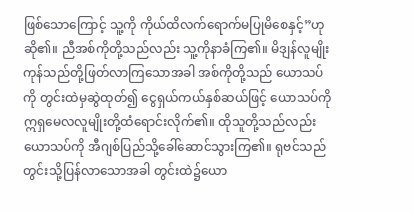ဖြစ်သောကြောင့် သူ့ကို ကိုယ်ထိလက်ရောက်မပြုမိစေနှင့်”ဟု ဆို၏။ ညီအစ်ကိုတို့သည်လည်း သူ့ကိုနာခံကြ၏။ မိဒျန်လူမျိုးကုန်သည်တို့ဖြတ်လာကြသောအခါ အစ်ကိုတို့သည် ယောသပ်ကို တွင်းထဲမှဆွဲထုတ်၍ ငွေရှယ်ကယ်နှစ်ဆယ်ဖြင့် ယောသပ်ကိုဣရှမေလလူမျိုးတို့ထံရောင်းလိုက်၏။ ထိုသူတို့သည်လည်း ယောသပ်ကို အီဂျစ်ပြည်သို့ခေါ်ဆောင်သွားကြ၏။ ရုဗင်သည် တွင်းသို့ပြန်လာသောအခါ တွင်းထဲ၌ယော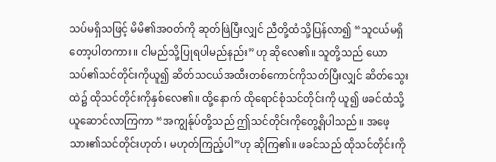သပ်မရှိသဖြင့် မိမိ၏အဝတ်ကို ဆုတ်ဖြဲပြီးလျှင် ညီတို့ထံသို့ပြန်လာ၍ “သူငယ်မရှိတော့ပါတကား။ ငါမည်သို့ပြုရပါမည်နည်း”ဟု ဆိုလေ၏။ သူတို့သည် ယောသပ်၏သင်တိုင်းကိုယူ၍ ဆိတ်သငယ်အထီးတစ်ကောင်ကိုသတ်ပြီးလျှင် ဆိတ်သွေးထဲ၌ ထိုသင်တိုင်းကိုနှစ်လေ၏။ ထို့နောက် ထိုရောင်စုံသင်တိုင်းကို ယူ၍ ဖခင်ထံသို့ယူဆောင်လာကြကာ “အကျွန်ုပ်တို့သည် ဤသင်တိုင်းကိုတွေ့ရှိပါသည်။ အဖေ့သား၏သင်တိုင်းဟုတ်၊ မဟုတ်ကြည့်ပါ”ဟု ဆိုကြ၏။ ဖခင်သည် ထိုသင်တိုင်းကို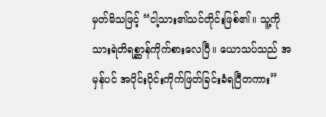မှတ်မိသဖြင့် “ငါ့သား၏သင်တိုင်းဖြစ်၏။ သူ့ကို သားရဲတိရစ္ဆာန်ကိုက်စားလေပြီ။ ယောသပ်သည် အမှန်ပင် အပိုင်းပိုင်းကိုက်ဖြတ်ခြင်းခံရပြီတကား”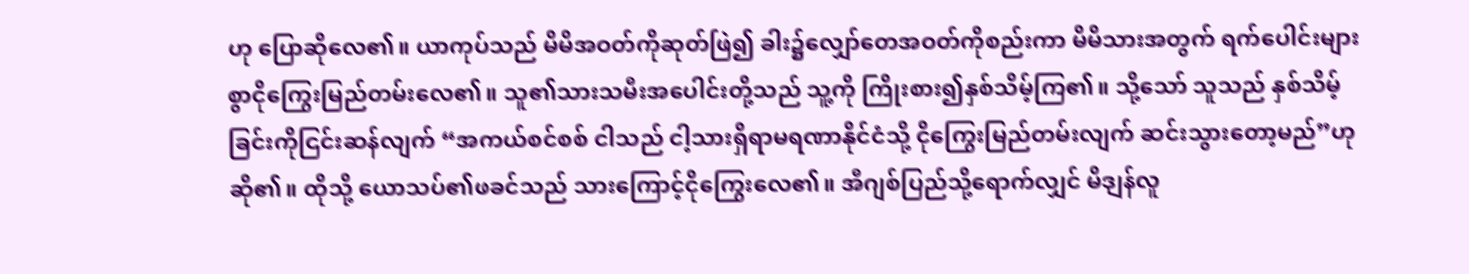ဟု ပြောဆိုလေ၏။ ယာကုပ်သည် မိမိအဝတ်ကိုဆုတ်ဖြဲ၍ ခါး၌လျှော်တေအဝတ်ကိုစည်းကာ မိမိသားအတွက် ရက်ပေါင်းများစွာငိုကြွေးမြည်တမ်းလေ၏။ သူ၏သားသမီးအပေါင်းတို့သည် သူ့ကို ကြိုးစား၍နှစ်သိမ့်ကြ၏။ သို့သော် သူသည် နှစ်သိမ့်ခြင်းကိုငြင်းဆန်လျက် “အကယ်စင်စစ် ငါသည် ငါ့သားရှိရာမရဏာနိုင်ငံသို့ ငိုကြွေးမြည်တမ်းလျက် ဆင်းသွားတော့မည်”ဟု ဆို၏။ ထိုသို့ ယောသပ်၏ဖခင်သည် သားကြောင့်ငိုကြွေးလေ၏။ အီဂျစ်ပြည်သို့ရောက်လျှင် မိဒျန်လူ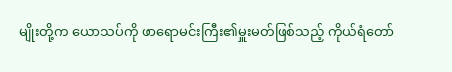မျိုးတို့က ယောသပ်ကို ဖာရောမင်းကြီး၏မှူးမတ်ဖြစ်သည့် ကိုယ်ရံတော်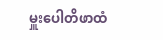မှူးပေါတိဖာထံ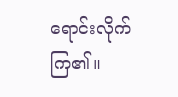ရောင်းလိုက်ကြ၏။